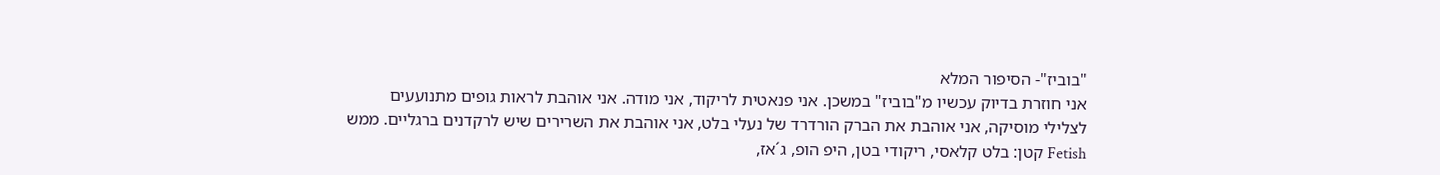"בוביז"- הסיפור המלא
אני חוזרת בדיוק עכשיו מ"בוביז" במשכן. אני פנאטית לריקוד, אני מודה. אני אוהבת לראות גופים מתנועעים לצלילי מוסיקה, אני אוהבת את הברק הורדרד של נעלי בלט, אני אוהבת את השרירים שיש לרקדנים ברגליים. ממש Fetish קטן: בלט קלאסי, ריקודי בטן, היפ הופ, ג´אז,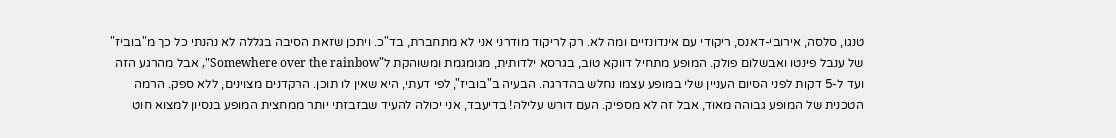טנגו, סלסה, אירובי-דאנס, ריקודי עם אינדונזיים ומה לא. רק לריקוד מודרני אני לא מתחברת, בד"כ. ויתכן שזאת הסיבה בגללה לא נהנתי כל כך מ"בוביז" של ענבל פינטו ואבשלום פולק. המופע מתחיל דווקא טוב, בגרסא ילדותית, מגומגמת ומשוהקת ל"Somewhere over the rainbow", אבל מהרגע הזה ועד ל-5 דקות לפני הסיום העניין שלי במופע עצמו נחלש בהדרגה. הבעיה ב"בוביז", לפי דעתי, היא שאין לו תוכן. הרקדנים מצוינים, ללא ספק. הרמה הטכנית של המופע גבוהה מאוד, אבל זה לא מספיק. העם דורש עלילה! בדיעבד, אני יכולה להעיד שבזבזתי יותר ממחצית המופע בנסיון למצוא חוט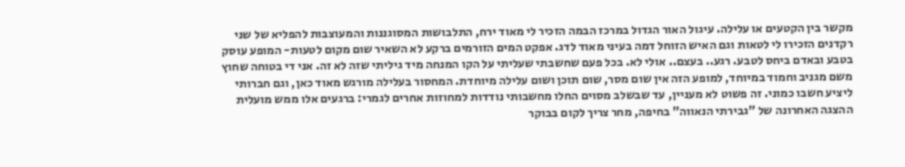מקשר בין הקטעים או עלילה. עיגול האור הגדול במרכז הבמה הזכיר לי מאוד ירח, התלבושות המסוגננות והמעוצבות להפליא של שני רקדנים הזכירו לי לטאות וגם האיש הזוחל דמה בעיני מאוד לדג. אפקט המים הזורמים ברקע לא השאיר שום מקום לטעות- המופע עוסק בטבע ובאדם ביחס לטבע. רגע.. בעצם.. אולי לא. בכל פעם שחשבתי שעליתי על הקו המנחה מיד גיליתי שזה לא זה. אני די בטוחה שחוץ משם מגניב וחמוד במיוחד, למופע הזה אין שום מסר, שום תוכן ושום עלילה מיוחדת. המחסור בעלילה מורגש מאוד כאן, וגם חברותי ליציע חשבו כמוני. זה פשוט לא מעניין, עד שבשלב מסוים החלו מחשבותי נודדות למחוזות אחרים לגמרי: ברגעים אלו ממש מועלית ההצגה האחרונה של "גבירתי הנאווה" בחיפה, מחר צריך לקום בבוקר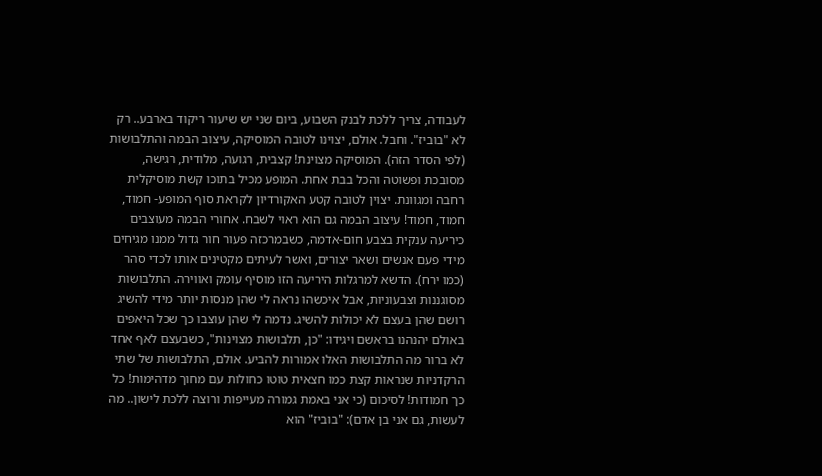לעבודה, צריך ללכת לבנק השבוע, ביום שני יש שיעור ריקוד בארבע.. רק לא "בוביז". וחבל. אולם, יצוינו לטובה המוסיקה, עיצוב הבמה והתלבושות (לפי הסדר הזה). המוסיקה מצוינת! קצבית, רגועה, מלודית, רגישה, מסובכת ופשוטה והכל בבת אחת. המופע מכיל בתוכו קשת מוסיקלית רחבה ומגוונת. יצוין לטובה קטע האקורדיון לקראת סוף המופע- חמוד, חמוד, חמוד! עיצוב הבמה גם הוא ראוי לשבח. אחורי הבמה מעוצבים כיריעה ענקית בצבע חום-אדמה, כשבמרכזה פעור חור גדול ממנו מגיחים מידי פעם אנשים ושאר יצורים, ואשר לעיתים מקטינים אותו לכדי סהר (כמו ירח). הדשא למרגלות היריעה הזו מוסיף עומק ואווירה. התלבושות מסוגננות וצבעוניות, אבל איכשהו נראה לי שהן מנסות יותר מידי להשיג רושם שהן בעצם לא יכולות להשיג. נדמה לי שהן עוצבו כך שכל היאפים באולם יהנהנו בראשם ויגידו: "כן, תלבושות מצוינות", כשבעצם לאף אחד לא ברור מה התלבושות האלו אמורות להביע. אולם, התלבושות של שתי הרקדניות שנראות קצת כמו חצאית טוטו כחולות עם מחוך מדהימות! כל כך חמודות! לסיכום (כי אני באמת גמורה מעייפות ורוצה ללכת לישון.. מה לעשות, גם אני בן אדם): "בוביז" הוא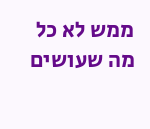ממש לא כל מה שעושים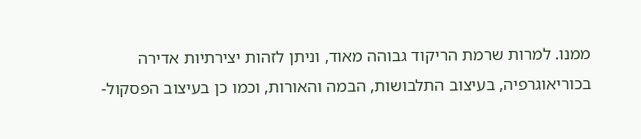ממנו. למרות שרמת הריקוד גבוהה מאוד, וניתן לזהות יצירתיות אדירה בכוריאוגרפיה, בעיצוב התלבושות, הבמה והאורות, וכמו כן בעיצוב הפסקול-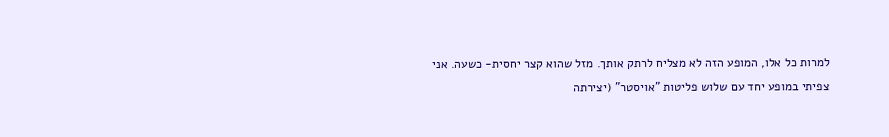למרות כל אלו, המופע הזה לא מצליח לרתק אותך. מזל שהוא קצר יחסית- כשעה. אני צפיתי במופע יחד עם שלוש פליטות "אויסטר" (יצירתה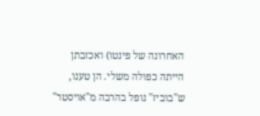האחרונה של פינטו) ואכזבתן הייתה כפולה משלי. הן טענו, ש"בוביז" נופל בהרבה מ"אויסטר"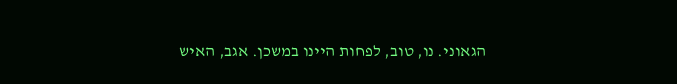הגאוני. נו, טוב, לפחות היינו במשכן. אגב, האיש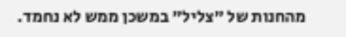מהחנות של "צליל" במשכן ממש לא נחמד.